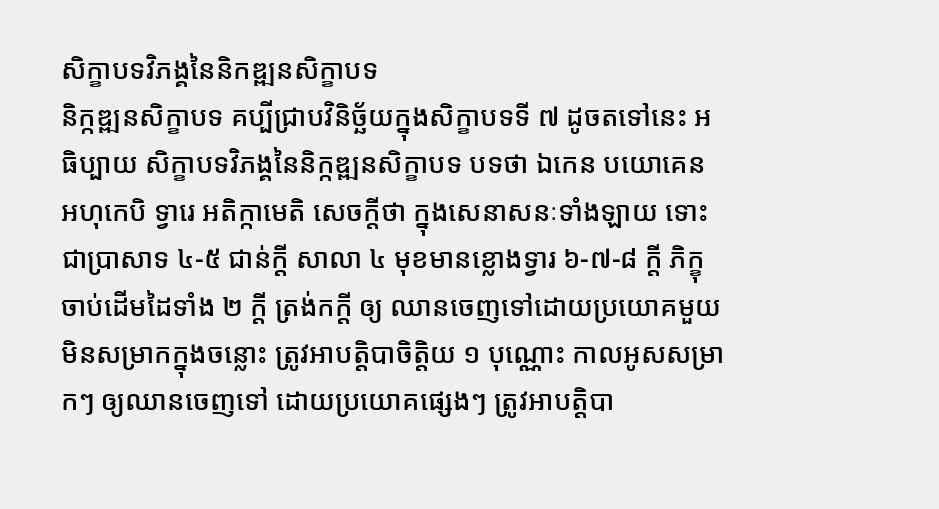សិក្ខាបទវិភង្គនៃនិកឌ្ឍនសិក្ខាបទ
និក្កឌ្ឍនសិក្ខាបទ គប្បីជ្រាបវិនិច្ឆ័យក្នុងសិក្ខាបទទី ៧ ដូចតទៅនេះ អធិប្បាយ សិក្ខាបទវិភង្គនៃនិក្កឌ្ឍនសិក្ខាបទ បទថា ឯកេន បយោគេន អហុកេបិ ទ្វារេ អតិក្កាមេតិ សេចក្តីថា ក្នុងសេនាសនៈទាំងឡាយ ទោះជាប្រាសាទ ៤-៥ ជាន់ក្តី សាលា ៤ មុខមានខ្លោងទ្វារ ៦-៧-៨ ក្តី ភិក្ខុចាប់ដើមដៃទាំង ២ ក្តី ត្រង់កក្តី ឲ្យ ឈានចេញទៅដោយប្រយោគមួយ មិនសម្រាកក្នុងចន្លោះ ត្រូវអាបត្តិបាចិត្តិយ ១ បុណ្ណោះ កាលអូសសម្រាកៗ ឲ្យឈានចេញទៅ ដោយប្រយោគផ្សេងៗ ត្រូវអាបត្តិបា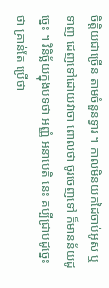ចិត្តិយជាច្រើន តាមចំនួនទ្វារ ។ កាលមិនយកដៃចាប់អូស ឬ ទាញ ដេញទៅដោយវាចា ពោលថា ចូរចេញទៅ ក៏មានន័យដូច្នេះ ។ វិនិច្ឆ័យក្នុងបទថា អញ្ញំ អនាបេតិ នេះ គប្បីជ្រាបដូច្នេះថា គ្រាន់តែ ប្រើថា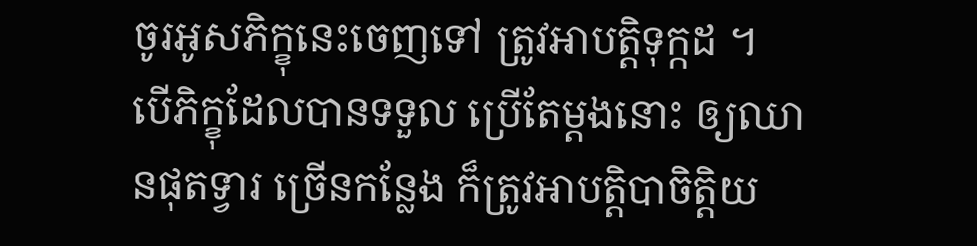ចូរអូសភិក្ខុនេះចេញទៅ ត្រូវអាបត្តិទុក្កដ ។ បើភិក្ខុដែលបានទទួល ប្រើតែម្តងនោះ ឲ្យឈានផុតទ្វារ ច្រើនកន្លែង ក៏ត្រូវអាបត្តិបាចិត្តិយ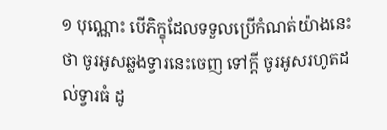១ បុណ្ណោះ បើភិក្ខុដែលទទួលប្រើកំណត់យ៉ាងនេះថា ចូរអូសឆ្លងទ្វារនេះចេញ ទៅក្តី ចូរអូសរហូតដល់ទ្វារធំ ដូ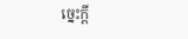ច្នេះក្តី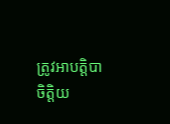ត្រូវអាបត្តិបាចិត្តិយ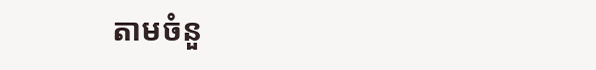តាមចំនួ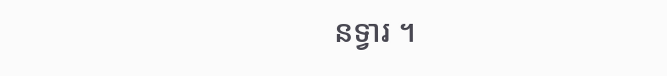នទ្វារ ។